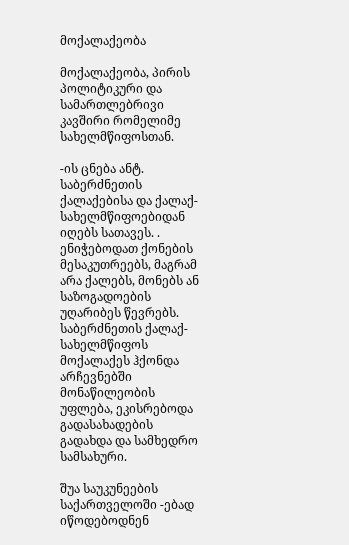მოქალაქეობა

მოქალაქეობა, პირის პოლიტიკური და სამართლებრივი კავშირი რომელიმე სახელმწიფოსთან.

-ის ცნება ანტ. საბერძნეთის ქალაქებისა და ქალაქ-სახელმწიფოებიდან იღებს სათავეს. . ენიჭებოდათ ქონების მესაკუთრეებს, მაგრამ არა ქალებს, მონებს ან საზოგადოების უღარიბეს წევრებს. საბერძნეთის ქალაქ-სახელმწიფოს მოქალაქეს ჰქონდა არჩევნებში მონაწილეობის უფლება, ეკისრებოდა გადასახადების გადახდა და სამხედრო სამსახური.

შუა საუკუნეების საქართველოში -ებად იწოდებოდნენ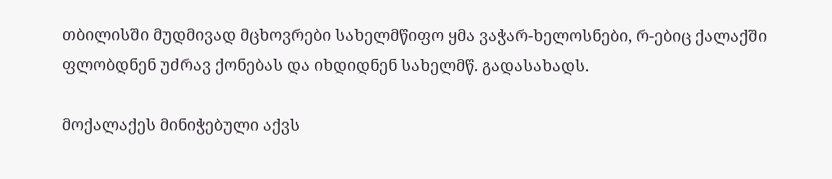თბილისში მუდმივად მცხოვრები სახელმწიფო ყმა ვაჭარ-ხელოსნები, რ-ებიც ქალაქში ფლობდნენ უძრავ ქონებას და იხდიდნენ სახელმწ. გადასახადს.

მოქალაქეს მინიჭებული აქვს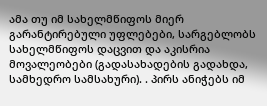ამა თუ იმ სახელმწიფოს მიერ გარანტირებული უფლებები, სარგებლობს სახელმწიფოს დაცვით და აკისრია მოვალეობები (გადასახადების გადახდა, სამხედრო სამსახური). . პირს ანიჭებს იმ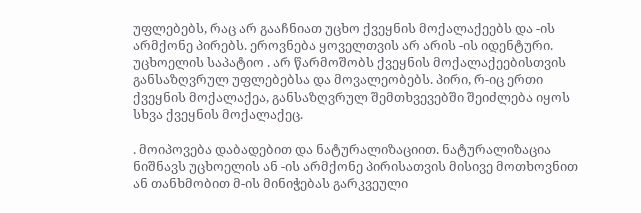უფლებებს, რაც არ გააჩნიათ უცხო ქვეყნის მოქალაქეებს და -ის არმქონე პირებს. ეროვნება ყოველთვის არ არის -ის იდენტური. უცხოელის საპატიო . არ წარმოშობს ქვეყნის მოქალაქეებისთვის განსაზღვრულ უფლებებსა და მოვალეობებს. პირი, რ-იც ერთი ქვეყნის მოქალაქეა, განსაზღვრულ შემთხვევებში შეიძლება იყოს სხვა ქვეყნის მოქალაქეც.

. მოიპოვება დაბადებით და ნატურალიზაციით. ნატურალიზაცია ნიშნავს უცხოელის ან -ის არმქონე პირისათვის მისივე მოთხოვნით ან თანხმობით მ-ის მინიჭებას გარკვეული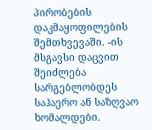პირობების დაკმაყოფილების შემთხვევაში. -ის მსგავსი დაცვით შეიძლება სარგებლობდეს საჰაერო ან საზღვაო ხომალდები.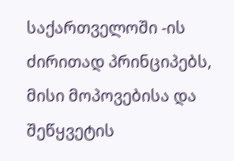საქართველოში -ის ძირითად პრინციპებს, მისი მოპოვებისა და შეწყვეტის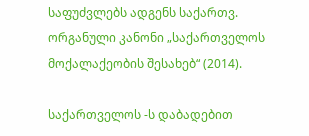საფუძვლებს ადგენს საქართვ. ორგანული კანონი „საქართველოს მოქალაქეობის შესახებ“ (2014).

საქართველოს -ს დაბადებით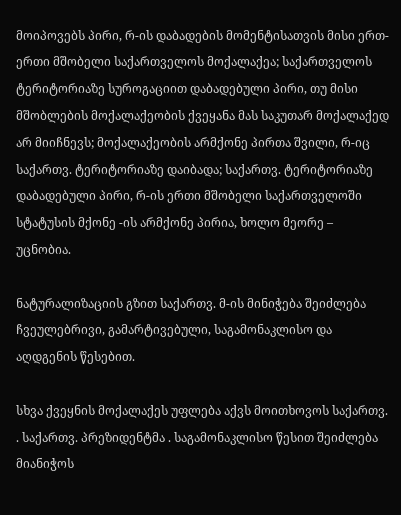მოიპოვებს პირი, რ-ის დაბადების მომენტისათვის მისი ერთ-ერთი მშობელი საქართველოს მოქალაქეა; საქართველოს ტერიტორიაზე სუროგაციით დაბადებული პირი, თუ მისი მშობლების მოქალაქეობის ქვეყანა მას საკუთარ მოქალაქედ არ მიიჩნევს; მოქალაქეობის არმქონე პირთა შვილი, რ-იც საქართვ. ტერიტორიაზე დაიბადა; საქართვ. ტერიტორიაზე დაბადებული პირი, რ-ის ერთი მშობელი საქართველოში სტატუსის მქონე -ის არმქონე პირია, ხოლო მეორე – უცნობია.

ნატურალიზაციის გზით საქართვ. მ-ის მინიჭება შეიძლება ჩვეულებრივი, გამარტივებული, საგამონაკლისო და აღდგენის წესებით.

სხვა ქვეყნის მოქალაქეს უფლება აქვს მოითხოვოს საქართვ. . საქართვ. პრეზიდენტმა . საგამონაკლისო წესით შეიძლება მიანიჭოს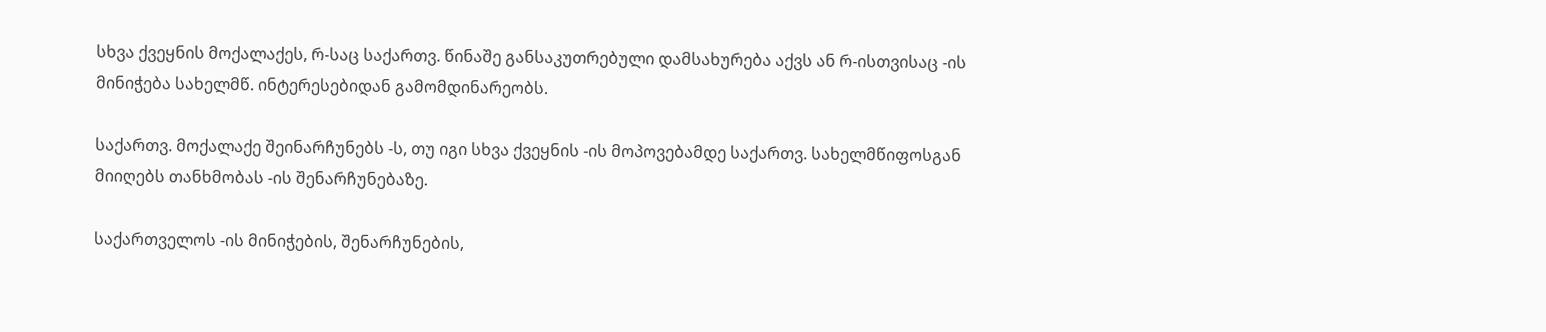სხვა ქვეყნის მოქალაქეს, რ-საც საქართვ. წინაშე განსაკუთრებული დამსახურება აქვს ან რ-ისთვისაც -ის მინიჭება სახელმწ. ინტერესებიდან გამომდინარეობს.

საქართვ. მოქალაქე შეინარჩუნებს -ს, თუ იგი სხვა ქვეყნის -ის მოპოვებამდე საქართვ. სახელმწიფოსგან მიიღებს თანხმობას -ის შენარჩუნებაზე.

საქართველოს -ის მინიჭების, შენარჩუნების,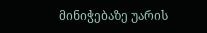მინიჭებაზე უარის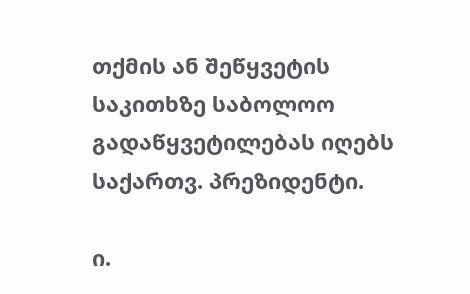თქმის ან შეწყვეტის საკითხზე საბოლოო გადაწყვეტილებას იღებს საქართვ. პრეზიდენტი.

ი.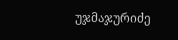უჯმაჯურიძე